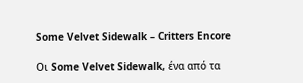Some Velvet Sidewalk – Critters Encore

Οι Some Velvet Sidewalk, ένα από τα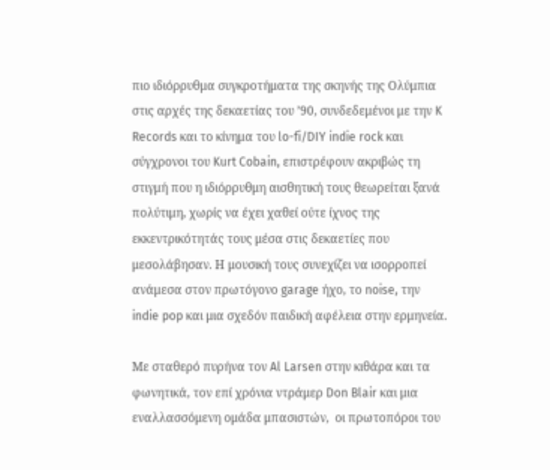πιο ιδιόρρυθμα συγκροτήματα της σκηνής της Ολύμπια στις αρχές της δεκαετίας του ’90, συνδεδεμένοι με την K Records και το κίνημα του lo-fi/DIY indie rock και σύγχρονοι του Kurt Cobain, επιστρέφουν ακριβώς τη στιγμή που η ιδιόρρυθμη αισθητική τους θεωρείται ξανά πολύτιμη, χωρίς να έχει χαθεί ούτε ίχνος της εκκεντρικότητάς τους μέσα στις δεκαετίες που μεσολάβησαν. Η μουσική τους συνεχίζει να ισορροπεί ανάμεσα στον πρωτόγονο garage ήχο, το noise, την indie pop και μια σχεδόν παιδική αφέλεια στην ερμηνεία.

Με σταθερό πυρήνα τον Al Larsen στην κιθάρα και τα φωνητικά, τον επί χρόνια ντράμερ Don Blair και μια εναλλασσόμενη ομάδα μπασιστών,  οι πρωτοπόροι του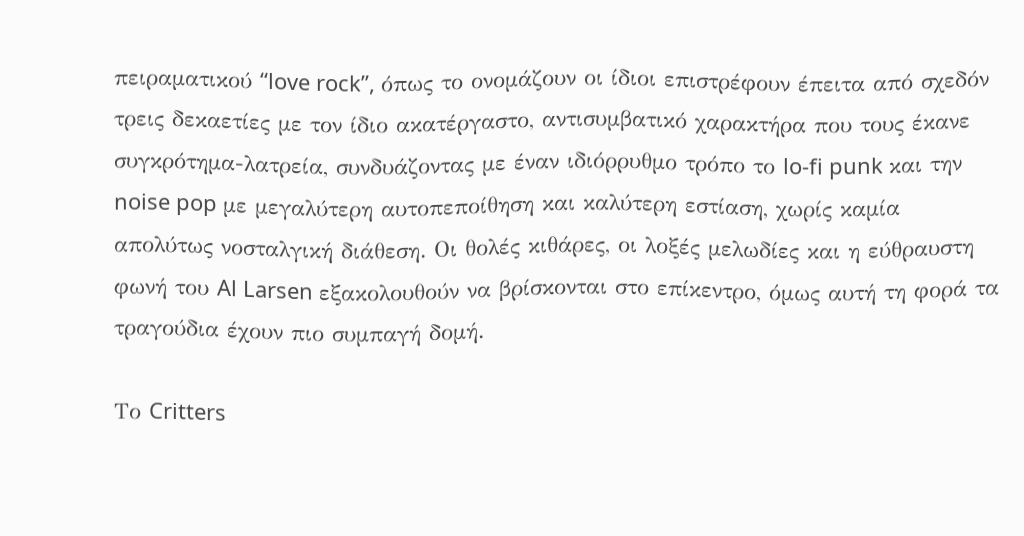πειραματικού “love rock”, όπως το ονομάζουν οι ίδιοι επιστρέφουν έπειτα από σχεδόν τρεις δεκαετίες με τον ίδιο ακατέργαστο, αντισυμβατικό χαρακτήρα που τους έκανε συγκρότημα-λατρεία, συνδυάζοντας με έναν ιδιόρρυθμο τρόπο το lo-fi punk και την noise pop με μεγαλύτερη αυτοπεποίθηση και καλύτερη εστίαση, χωρίς καμία απολύτως νοσταλγική διάθεση. Οι θολές κιθάρες, οι λοξές μελωδίες και η εύθραυστη φωνή του Al Larsen εξακολουθούν να βρίσκονται στο επίκεντρο, όμως αυτή τη φορά τα τραγούδια έχουν πιο συμπαγή δομή.

Το Critters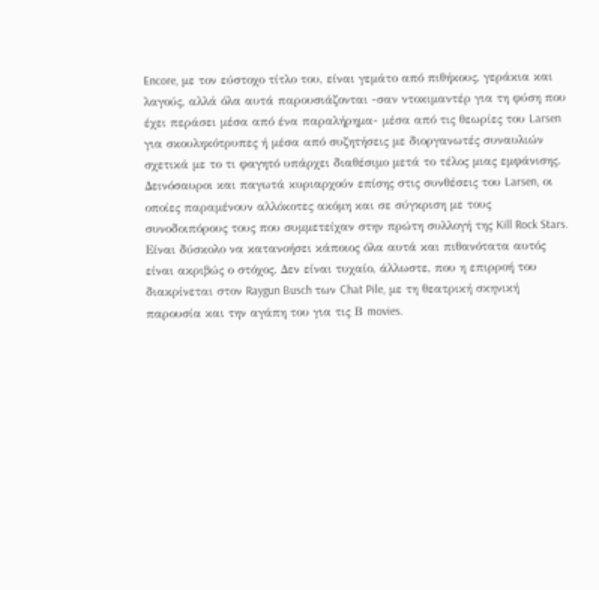Encore, με τον εύστοχο τίτλο του, είναι γεμάτο από πιθήκους, γεράκια και λαγούς, αλλά όλα αυτά παρουσιάζονται -σαν ντοκιμαντέρ για τη φύση που έχει περάσει μέσα από ένα παραλήρημα- μέσα από τις θεωρίες του Larsen για σκουληκότρυπες ή μέσα από συζητήσεις με διοργανωτές συναυλιών σχετικά με το τι φαγητό υπάρχει διαθέσιμο μετά το τέλος μιας εμφάνισης. Δεινόσαυροι και παγωτά κυριαρχούν επίσης στις συνθέσεις του Larsen, οι οποίες παραμένουν αλλόκοτες ακόμη και σε σύγκριση με τους συνοδοιπόρους τους που συμμετείχαν στην πρώτη συλλογή της Kill Rock Stars. Είναι δύσκολο να κατανοήσει κάποιος όλα αυτά και πιθανότατα αυτός είναι ακριβώς ο στόχος. Δεν είναι τυχαίο, άλλωστε, που η επιρροή του διακρίνεται στον Raygun Busch των Chat Pile, με τη θεατρική σκηνική παρουσία και την αγάπη του για τις Β movies.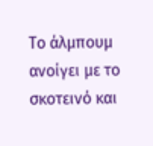Το άλμπουμ ανοίγει με το σκοτεινό και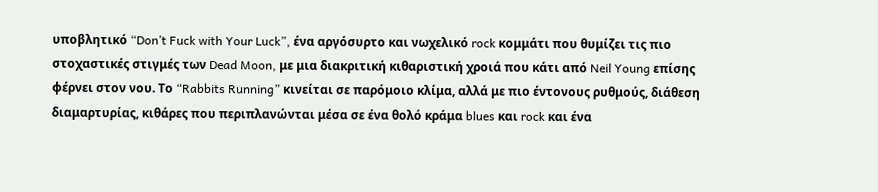υποβλητικό “Don’t Fuck with Your Luck”, ένα αργόσυρτο και νωχελικό rock κομμάτι που θυμίζει τις πιο στοχαστικές στιγμές των Dead Moon, με μια διακριτική κιθαριστική χροιά που κάτι από Neil Young επίσης φέρνει στον νου. Το “Rabbits Running” κινείται σε παρόμοιο κλίμα, αλλά με πιο έντονους ρυθμούς, διάθεση διαμαρτυρίας, κιθάρες που περιπλανώνται μέσα σε ένα θολό κράμα blues και rock και ένα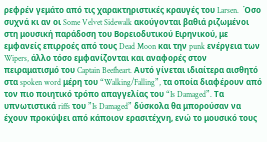ρεφρέν γεμάτο από τις χαρακτηριστικές κραυγές του Larsen.  Όσο συχνά κι αν οι Some Velvet Sidewalk ακούγονται βαθιά ριζωμένοι στη μουσική παράδοση του Βορειοδυτικού Ειρηνικού, με εμφανείς επιρροές από τους Dead Moon και την punk ενέργεια των Wipers, άλλο τόσο εμφανίζονται και αναφορές στον πειραματισμό του Captain Beefheart. Αυτό γίνεται ιδιαίτερα αισθητό στα spoken word μέρη του “Walking/Falling”, τα οποία διαφέρουν από τον πιο ποιητικό τρόπο απαγγελίας του “Is Damaged”. Τα υπνωτιστικά riffs του ”Is Damaged” δύσκολα θα μπορούσαν να έχουν προκύψει από κάποιον ερασιτέχνη, ενώ το μουσικό τους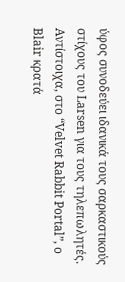ύφος συνοδεύει ιδανικά τους σαρκαστικούς στίχους του Larsen για τους τηλεπωλητές. Αντίστοιχα, στο “Velvet Rabbit Portal”, ο Blair κρατά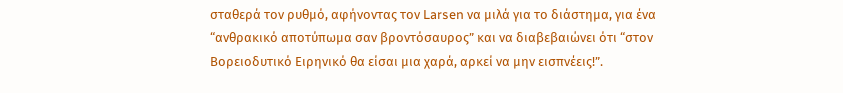σταθερά τον ρυθμό, αφήνοντας τον Larsen να μιλά για το διάστημα, για ένα “ανθρακικό αποτύπωμα σαν βροντόσαυρος” και να διαβεβαιώνει ότι “στον Βορειοδυτικό Ειρηνικό θα είσαι μια χαρά, αρκεί να μην εισπνέεις!”.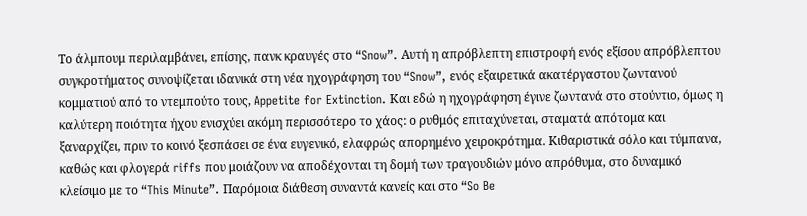Το άλμπουμ περιλαμβάνει, επίσης, πανκ κραυγές στο “Snow”. Αυτή η απρόβλεπτη επιστροφή ενός εξίσου απρόβλεπτου συγκροτήματος συνοψίζεται ιδανικά στη νέα ηχογράφηση του “Snow”, ενός εξαιρετικά ακατέργαστου ζωντανού κομματιού από το ντεμπούτο τους, Appetite for Extinction. Και εδώ η ηχογράφηση έγινε ζωντανά στο στούντιο, όμως η καλύτερη ποιότητα ήχου ενισχύει ακόμη περισσότερο το χάος: ο ρυθμός επιταχύνεται, σταματά απότομα και ξαναρχίζει, πριν το κοινό ξεσπάσει σε ένα ευγενικό, ελαφρώς απορημένο χειροκρότημα. Κιθαριστικά σόλο και τύμπανα, καθώς και φλογερά riffs που μοιάζουν να αποδέχονται τη δομή των τραγουδιών μόνο απρόθυμα, στο δυναμικό κλείσιμο με το “This Minute”. Παρόμοια διάθεση συναντά κανείς και στο “So Be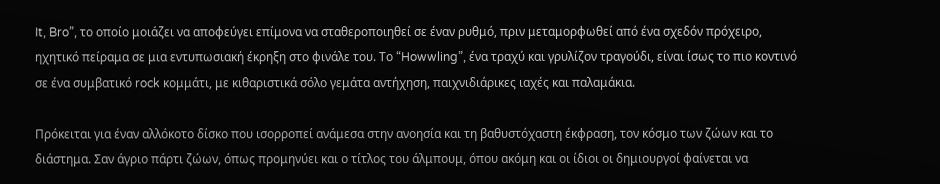It, Bro”, το οποίο μοιάζει να αποφεύγει επίμονα να σταθεροποιηθεί σε έναν ρυθμό, πριν μεταμορφωθεί από ένα σχεδόν πρόχειρο, ηχητικό πείραμα σε μια εντυπωσιακή έκρηξη στο φινάλε του. Το “Howwling”, ένα τραχύ και γρυλίζον τραγούδι, είναι ίσως το πιο κοντινό σε ένα συμβατικό rock κομμάτι, με κιθαριστικά σόλο γεμάτα αντήχηση, παιχνιδιάρικες ιαχές και παλαμάκια.

Πρόκειται για έναν αλλόκοτο δίσκο που ισορροπεί ανάμεσα στην ανοησία και τη βαθυστόχαστη έκφραση, τον κόσμο των ζώων και το διάστημα. Σαν άγριο πάρτι ζώων, όπως προμηνύει και ο τίτλος του άλμπουμ, όπου ακόμη και οι ίδιοι οι δημιουργοί φαίνεται να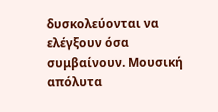δυσκολεύονται να ελέγξουν όσα συμβαίνουν. Μουσική απόλυτα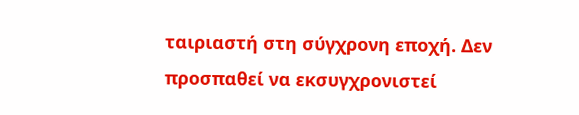ταιριαστή στη σύγχρονη εποχή. Δεν προσπαθεί να εκσυγχρονιστεί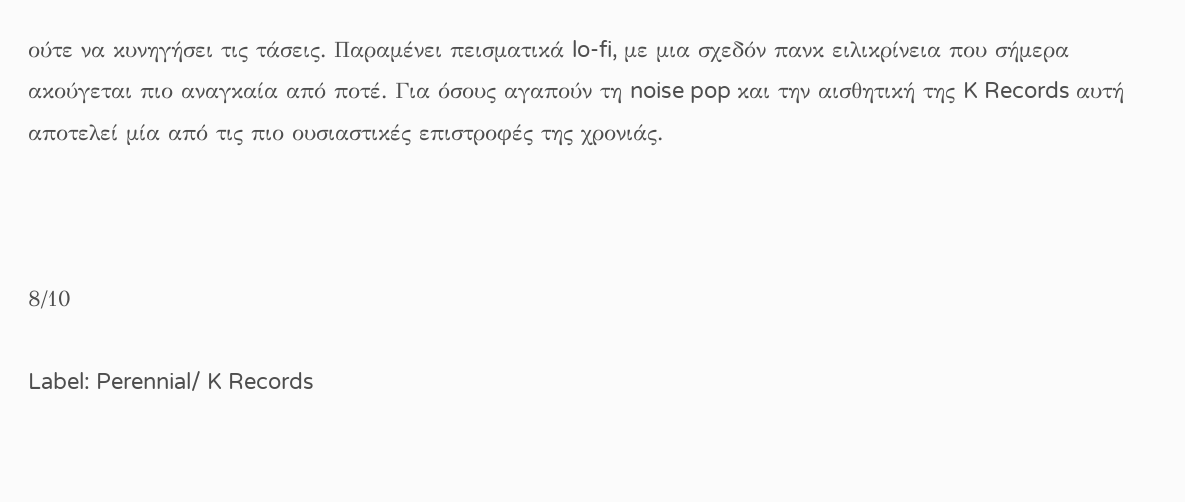ούτε να κυνηγήσει τις τάσεις. Παραμένει πεισματικά lo-fi, με μια σχεδόν πανκ ειλικρίνεια που σήμερα ακούγεται πιο αναγκαία από ποτέ. Για όσους αγαπούν τη noise pop και την αισθητική της K Records αυτή αποτελεί μία από τις πιο ουσιαστικές επιστροφές της χρονιάς.



8/10

Label: Perennial/ K Records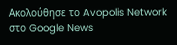Ακολούθησε το Avopolis Network στο Google News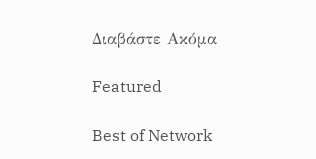Διαβάστε Ακόμα

Featured

Best of Network